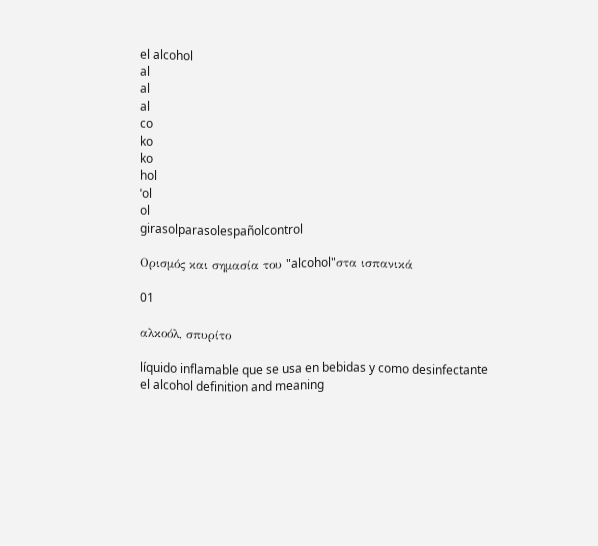el alcohol
al
al
al
co
ko
ko
hol
ˈol
ol
girasolparasolespañolcontrol

Ορισμός και σημασία του "alcohol"στα ισπανικά

01

αλκοόλ, σπυρίτο

líquido inflamable que se usa en bebidas y como desinfectante
el alcohol definition and meaning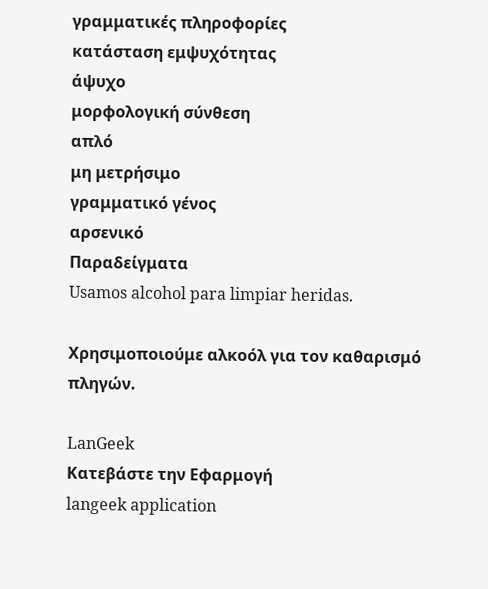γραμματικές πληροφορίες
κατάσταση εμψυχότητας
άψυχο
μορφολογική σύνθεση
απλό
μη μετρήσιμο
γραμματικό γένος
αρσενικό
Παραδείγματα
Usamos alcohol para limpiar heridas.

Χρησιμοποιούμε αλκοόλ για τον καθαρισμό πληγών.

LanGeek
Κατεβάστε την Εφαρμογή
langeek application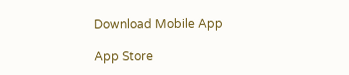Download Mobile App

App Store